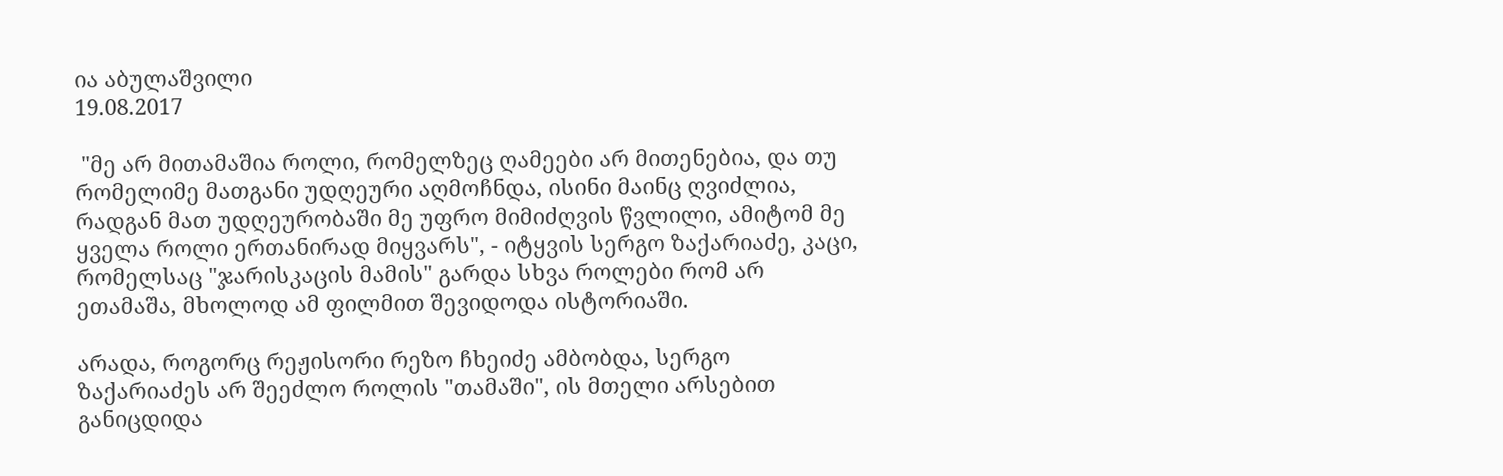ია აბულაშვილი
19.08.2017

 "მე არ მითამაშია როლი, რომელზეც ღამეები არ მითენებია, და თუ რომელიმე მათგანი უდღეური აღმოჩნდა, ისინი მაინც ღვიძლია, რადგან მათ უდღეურობაში მე უფრო მიმიძღვის წვლილი, ამიტომ მე ყველა როლი ერთანირად მიყვარს", - იტყვის სერგო ზაქარიაძე, კაცი, რომელსაც "ჯარისკაცის მამის" გარდა სხვა როლები რომ არ ეთამაშა, მხოლოდ ამ ფილმით შევიდოდა ისტორიაში.

არადა, როგორც რეჟისორი რეზო ჩხეიძე ამბობდა, სერგო ზაქარიაძეს არ შეეძლო როლის "თამაში", ის მთელი არსებით განიცდიდა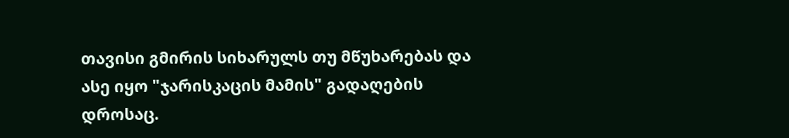თავისი გმირის სიხარულს თუ მწუხარებას და ასე იყო "ჯარისკაცის მამის" გადაღების დროსაც.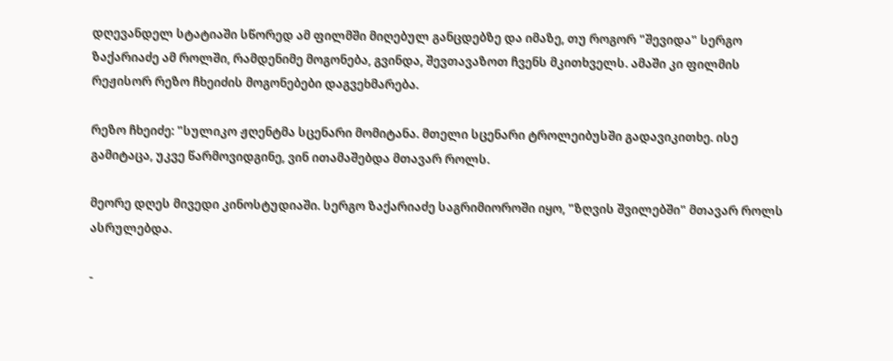დღევანდელ სტატიაში სწორედ ამ ფილმში მიღებულ განცდებზე და იმაზე, თუ როგორ "შევიდა" სერგო ზაქარიაძე ამ როლში, რამდენიმე მოგონება, გვინდა, შევთავაზოთ ჩვენს მკითხველს. ამაში კი ფილმის რეჟისორ რეზო ჩხეიძის მოგონებები დაგვეხმარება.

რეზო ჩხეიძე: "სულიკო ჟღენტმა სცენარი მომიტანა. მთელი სცენარი ტროლეიბუსში გადავიკითხე. ისე გამიტაცა, უკვე წარმოვიდგინე, ვინ ითამაშებდა მთავარ როლს.

მეორე დღეს მივედი კინოსტუდიაში. სერგო ზაქარიაძე საგრიმიოროში იყო, "ზღვის შვილებში" მთავარ როლს ასრულებდა.

-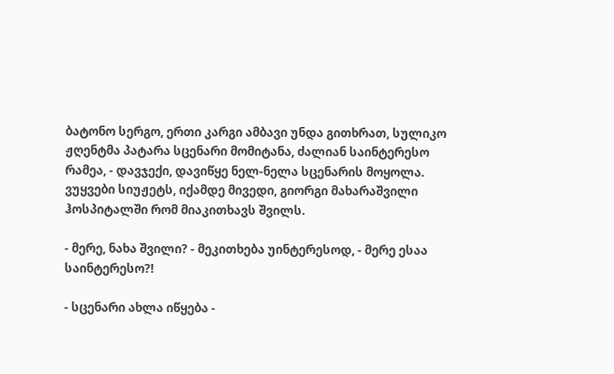ბატონო სერგო, ერთი კარგი ამბავი უნდა გითხრათ, სულიკო ჟღენტმა პატარა სცენარი მომიტანა, ძალიან საინტერესო რამეა, - დავჯექი, დავიწყე ნელ-ნელა სცენარის მოყოლა. ვუყვები სიუჟეტს, იქამდე მივედი, გიორგი მახარაშვილი ჰოსპიტალში რომ მიაკითხავს შვილს.

- მერე, ნახა შვილი? - მეკითხება უინტერესოდ, - მერე ესაა საინტერესო?!

- სცენარი ახლა იწყება -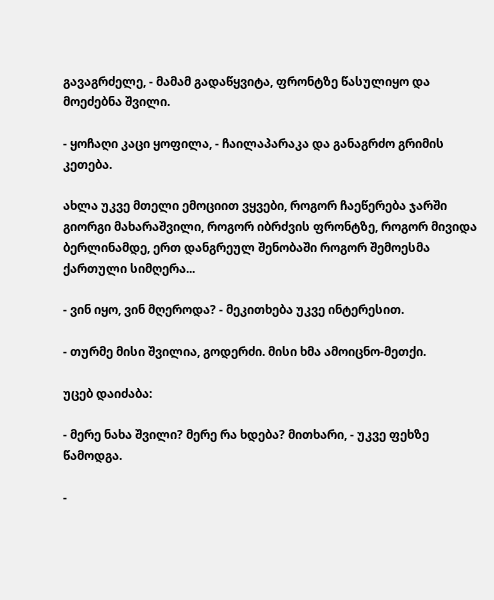გავაგრძელე, - მამამ გადაწყვიტა, ფრონტზე წასულიყო და მოეძებნა შვილი.

- ყოჩაღი კაცი ყოფილა, - ჩაილაპარაკა და განაგრძო გრიმის კეთება.

ახლა უკვე მთელი ემოციით ვყვები, როგორ ჩაეწერება ჯარში გიორგი მახარაშვილი, როგორ იბრძვის ფრონტზე, როგორ მივიდა ბერლინამდე, ერთ დანგრეულ შენობაში როგორ შემოესმა ქართული სიმღერა...

- ვინ იყო, ვინ მღეროდა? - მეკითხება უკვე ინტერესით.

- თურმე მისი შვილია, გოდერძი. მისი ხმა ამოიცნო-მეთქი.

უცებ დაიძაბა:

- მერე ნახა შვილი? მერე რა ხდება? მითხარი, - უკვე ფეხზე წამოდგა.

-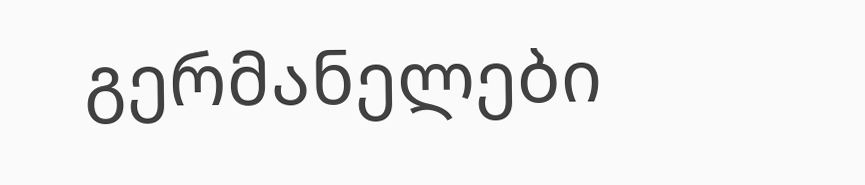გერმანელები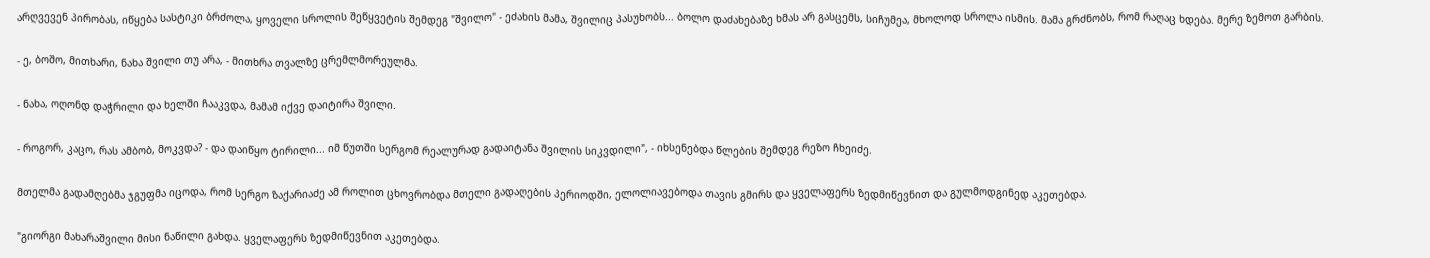არღვევენ პირობას, იწყება სასტიკი ბრძოლა, ყოველი სროლის შეწყვეტის შემდეგ "შვილო" - ეძახის მამა, შვილიც პასუხობს... ბოლო დაძახებაზე ხმას არ გასცემს, სიჩუმეა, მხოლოდ სროლა ისმის. მამა გრძნობს, რომ რაღაც ხდება. მერე ზემოთ გარბის.

- ე, ბოშო, მითხარი, ნახა შვილი თუ არა, - მითხრა თვალზე ცრემლმორეულმა.

- ნახა, ოღონდ დაჭრილი და ხელში ჩააკვდა, მამამ იქვე დაიტირა შვილი.

- როგორ, კაცო, რას ამბობ, მოკვდა? - და დაიწყო ტირილი... იმ წუთში სერგომ რეალურად გადაიტანა შვილის სიკვდილი", - იხსენებდა წლების შემდეგ რეზო ჩხეიძე.

მთელმა გადამღებმა ჯგუფმა იცოდა, რომ სერგო ზაქარიაძე ამ როლით ცხოვრობდა მთელი გადაღების პერიოდში, ელოლიავებოდა თავის გმირს და ყველაფერს ზედმიწევნით და გულმოდგინედ აკეთებდა.

"გიორგი მახარაშვილი მისი ნაწილი გახდა. ყველაფერს ზედმიწევნით აკეთებდა.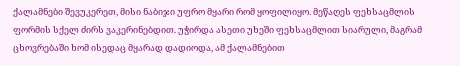ქალამნები შევუკერეთ, მისი ნაბიჯი უფრო მყარი რომ ყოფილიყო. მეწაღეს ფეხსაცმლის ფორმის სქელ ძირს ვაკერინებდით. უჭირდა ასეთი უხეში ფეხსაცმლით სიარული, მაგრამ ცხოვრებაში ხომ ისედაც მყარად დადიოდა, ამ ქალამნებით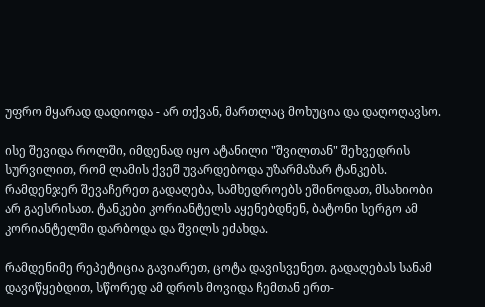უფრო მყარად დადიოდა - არ თქვან, მართლაც მოხუცია და დაღოღავსო.

ისე შევიდა როლში, იმდენად იყო ატანილი "შვილთან" შეხვედრის სურვილით, რომ ლამის ქვეშ უვარდებოდა უზარმაზარ ტანკებს. რამდენჯერ შევაჩერეთ გადაღება, სამხედროებს ეშინოდათ, მსახიობი არ გაესრისათ. ტანკები კორიანტელს აყენებდნენ, ბატონი სერგო ამ კორიანტელში დარბოდა და შვილს ეძახდა.

რამდენიმე რეპეტიცია გავიარეთ, ცოტა დავისვენეთ. გადაღებას სანამ დავიწყებდით, სწორედ ამ დროს მოვიდა ჩემთან ერთ-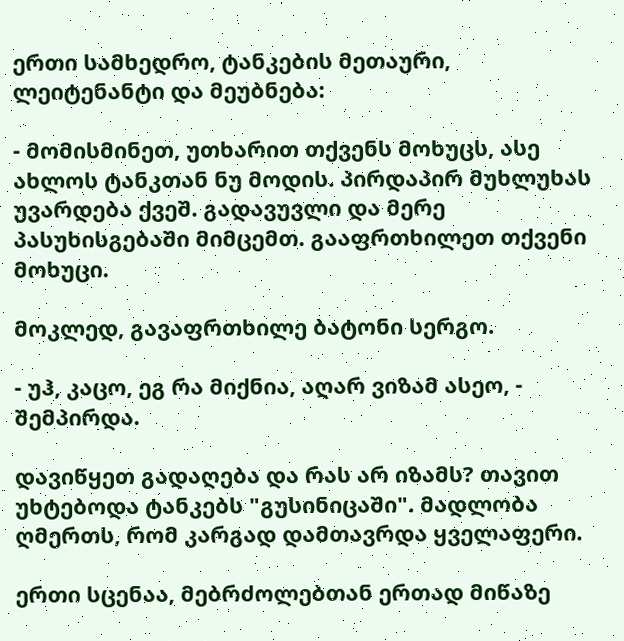ერთი სამხედრო, ტანკების მეთაური, ლეიტენანტი და მეუბნება:

- მომისმინეთ, უთხარით თქვენს მოხუცს, ასე ახლოს ტანკთან ნუ მოდის. პირდაპირ მუხლუხას უვარდება ქვეშ. გადავუვლი და მერე პასუხისგებაში მიმცემთ. გააფრთხილეთ თქვენი მოხუცი.

მოკლედ, გავაფრთხილე ბატონი სერგო.

- უჰ, კაცო, ეგ რა მიქნია, აღარ ვიზამ ასეო, - შემპირდა.

დავიწყეთ გადაღება და რას არ იზამს? თავით უხტებოდა ტანკებს "გუსინიცაში". მადლობა ღმერთს, რომ კარგად დამთავრდა ყველაფერი.

ერთი სცენაა, მებრძოლებთან ერთად მიწაზე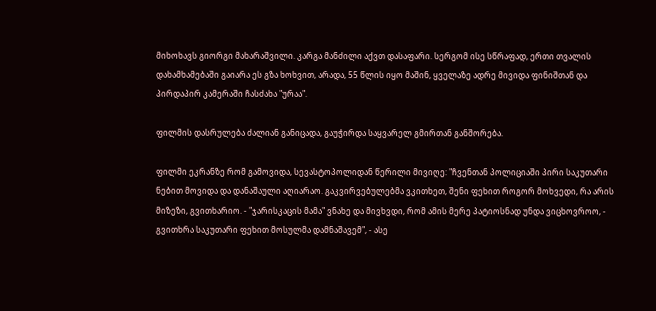მიხოხავს გიორგი მახარაშვილი. კარგა მანძილი აქვთ დასაფარი. სერგომ ისე სწრაფად, ერთი თვალის დახამხამებაში გაიარა ეს გზა ხოხვით, არადა, 55 წლის იყო მაშინ, ყველაზე ადრე მივიდა ფინიშთან და პირდაპირ კამერაში ჩასძახა "ურაა".

ფილმის დასრულება ძალიან განიცადა, გაუჭირდა საყვარელ გმირთან განშორება.

ფილმი ეკრანზე რომ გამოვიდა, სევასტოპოლიდან წერილი მივიღე: "ჩვენთან პოლიციაში პირი საკუთარი ნებით მოვიდა და დანაშაული აღიარაო. გაკვირვებულებმა ვკითხეთ, შენი ფეხით როგორ მოხვედი, რა არის მიზეზი, გვითხარიო. - "ჯარისკაცის მამა" ვნახე და მივხვდი, რომ ამის მერე პატიოსნად უნდა ვიცხოვროო, - გვითხრა საკუთარი ფეხით მოსულმა დამნაშავემ", - ასე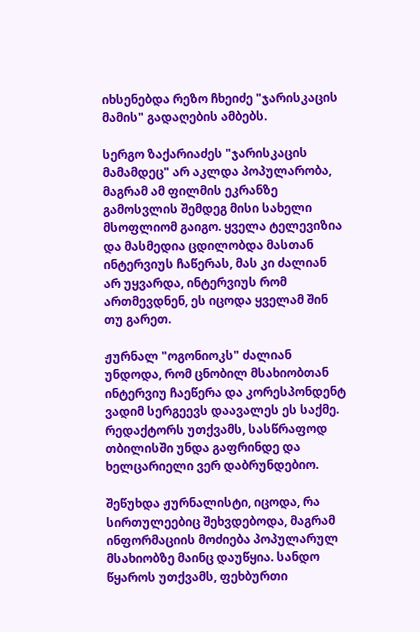იხსენებდა რეზო ჩხეიძე "ჯარისკაცის მამის" გადაღების ამბებს.

სერგო ზაქარიაძეს "ჯარისკაცის მამამდეც" არ აკლდა პოპულარობა, მაგრამ ამ ფილმის ეკრანზე გამოსვლის შემდეგ მისი სახელი მსოფლიომ გაიგო. ყველა ტელევიზია და მასმედია ცდილობდა მასთან ინტერვიუს ჩაწერას, მას კი ძალიან არ უყვარდა, ინტერვიუს რომ ართმევდნენ, ეს იცოდა ყველამ შინ თუ გარეთ.

ჟურნალ "ოგონიოკს" ძალიან უნდოდა, რომ ცნობილ მსახიობთან ინტერვიუ ჩაეწერა და კორესპონდენტ ვადიმ სერგეევს დაავალეს ეს საქმე. რედაქტორს უთქვამს, სასწრაფოდ თბილისში უნდა გაფრინდე და ხელცარიელი ვერ დაბრუნდებიო.

შეწუხდა ჟურნალისტი, იცოდა, რა სირთულეებიც შეხვდებოდა, მაგრამ ინფორმაციის მოძიება პოპულარულ მსახიობზე მაინც დაუწყია. სანდო წყაროს უთქვამს, ფეხბურთი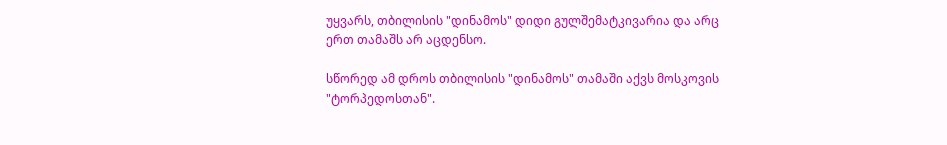უყვარს, თბილისის "დინამოს" დიდი გულშემატკივარია და არც ერთ თამაშს არ აცდენსო.

სწორედ ამ დროს თბილისის "დინამოს" თამაში აქვს მოსკოვის "ტორპედოსთან".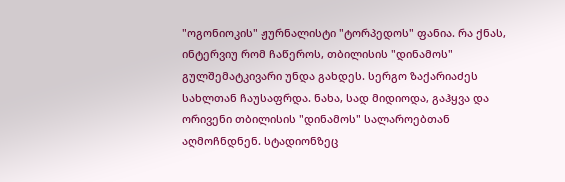"ოგონიოკის" ჟურნალისტი "ტორპედოს" ფანია. რა ქნას, ინტერვიუ რომ ჩაწეროს, თბილისის "დინამოს" გულშემატკივარი უნდა გახდეს. სერგო ზაქარიაძეს სახლთან ჩაუსაფრდა. ნახა, სად მიდიოდა, გაჰყვა და ორივენი თბილისის "დინამოს" სალაროებთან აღმოჩნდნენ. სტადიონზეც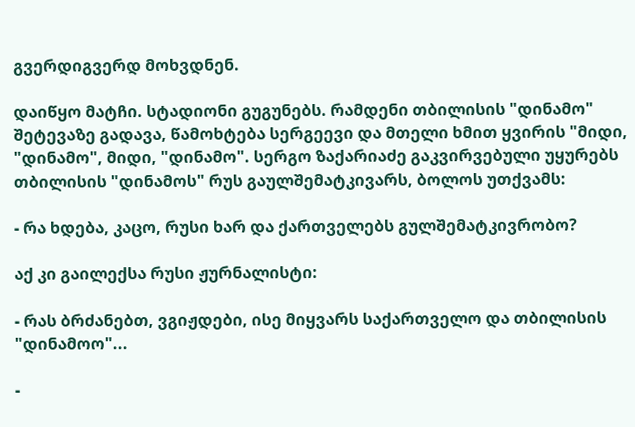გვერდიგვერდ მოხვდნენ.

დაიწყო მატჩი. სტადიონი გუგუნებს. რამდენი თბილისის "დინამო" შეტევაზე გადავა, წამოხტება სერგეევი და მთელი ხმით ყვირის "მიდი, "დინამო", მიდი, "დინამო". სერგო ზაქარიაძე გაკვირვებული უყურებს თბილისის "დინამოს" რუს გაულშემატკივარს, ბოლოს უთქვამს:

- რა ხდება, კაცო, რუსი ხარ და ქართველებს გულშემატკივრობო?

აქ კი გაილექსა რუსი ჟურნალისტი:

- რას ბრძანებთ, ვგიჟდები, ისე მიყვარს საქართველო და თბილისის "დინამოო"...

-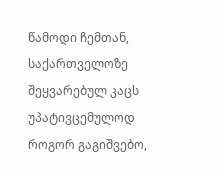წამოდი ჩემთან, საქართველოზე შეყვარებულ კაცს უპატივცემულოდ როგორ გაგიშვებო,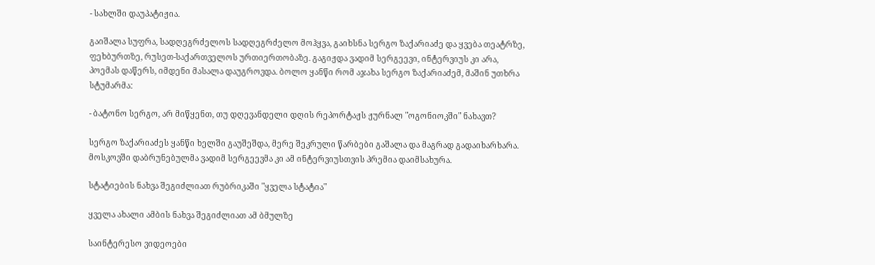- სახლში დაუპატიჟია.

გაიშალა სუფრა, სადღეგრძელოს სადღეგრძელო მოჰყვა, გაიხსნა სერგო ზაქარიაძე და ყვება თეატრზე, ფეხბურთზე, რუსეთ-საქართველოს ურთიერთობაზე. გაგიჟდა ვადიმ სერგეევი, ინტერვიუს კი არა, პოემას დაწერს, იმდენი მასალა დაუგროვდა. ბოლო ყანწი რომ აჯახა სერგო ზაქარიაძემ, მაშინ უთხრა სტუმარმა:

- ბატონო სერგო, არ მიწყენთ, თუ დღევანდელი დღის რეპორტაჟს ჟურნალ "ოგონიოკში" ნახავთ?

სერგო ზაქარიაძეს ყანწი ხელში გაუშეშდა, მერე შეკრული წარბები გაშალა და მაგრად გადაიხარხარა. მოსკოვში დაბრუნებულმა ვადიმ სერგეევმა კი ამ ინტერვიუსთვის პრემია დაიმსახურა.

სტატიების ნახვა შეგიძლიათ რუბრიკაში "ყველა სტატია"

ყველა ახალი ამბის ნახვა შეგიძლიათ ამ ბმულზე

საინტერესო ვიდეოები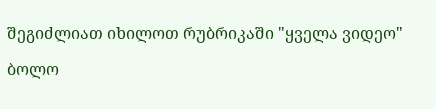შეგიძლიათ იხილოთ რუბრიკაში "ყველა ვიდეო"

ბოლო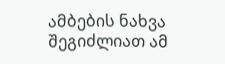ამბების ნახვა შეგიძლიათ ამ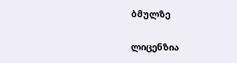ბმულზე

ლიცენზია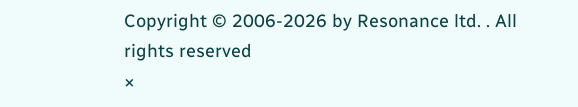Copyright © 2006-2026 by Resonance ltd. . All rights reserved
×